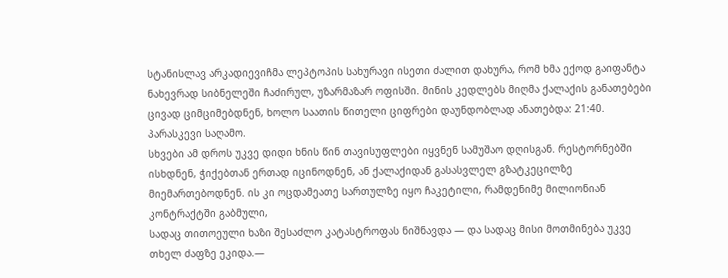სტანისლავ არკადიევიჩმა ლეპტოპის სახურავი ისეთი ძალით დახურა, რომ ხმა ექოდ გაიფანტა ნახევრად სიბნელეში ჩაძირულ, უზარმაზარ ოფისში. მინის კედლებს მიღმა ქალაქის განათებები ცივად ციმციმებდნენ, ხოლო საათის წითელი ციფრები დაუნდობლად ანათებდა: 21:40. პარასკევი საღამო.
სხვები ამ დროს უკვე დიდი ხნის წინ თავისუფლები იყვნენ სამუშაო დღისგან. რესტორნებში ისხდნენ, ჭიქებთან ერთად იცინოდნენ, ან ქალაქიდან გასასვლელ გზატკეცილზე მიემართებოდნენ. ის კი ოცდამეათე სართულზე იყო ჩაკეტილი, რამდენიმე მილიონიან კონტრაქტში გაბმული,
სადაც თითოეული ხაზი შესაძლო კატასტროფას ნიშნავდა — და სადაც მისი მოთმინება უკვე თხელ ძაფზე ეკიდა.—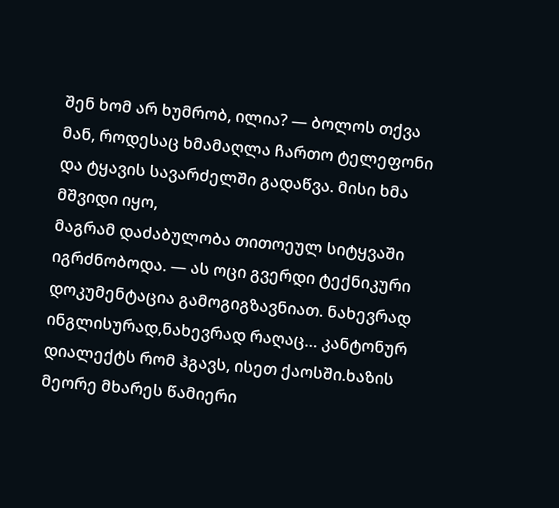შენ ხომ არ ხუმრობ, ილია? — ბოლოს თქვა მან, როდესაც ხმამაღლა ჩართო ტელეფონი და ტყავის სავარძელში გადაწვა. მისი ხმა მშვიდი იყო,
მაგრამ დაძაბულობა თითოეულ სიტყვაში იგრძნობოდა. — ას ოცი გვერდი ტექნიკური დოკუმენტაცია გამოგიგზავნიათ. ნახევრად ინგლისურად,ნახევრად რაღაც… კანტონურ დიალექტს რომ ჰგავს, ისეთ ქაოსში.ხაზის მეორე მხარეს წამიერი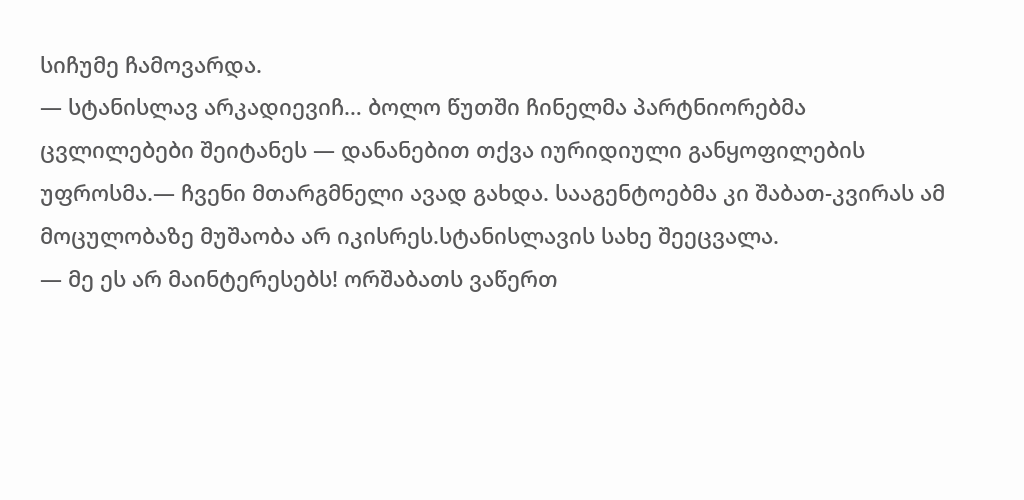სიჩუმე ჩამოვარდა.
— სტანისლავ არკადიევიჩ… ბოლო წუთში ჩინელმა პარტნიორებმა ცვლილებები შეიტანეს — დანანებით თქვა იურიდიული განყოფილების უფროსმა.— ჩვენი მთარგმნელი ავად გახდა. სააგენტოებმა კი შაბათ-კვირას ამ მოცულობაზე მუშაობა არ იკისრეს.სტანისლავის სახე შეეცვალა.
— მე ეს არ მაინტერესებს! ორშაბათს ვაწერთ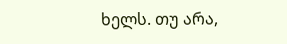ხელს. თუ არა,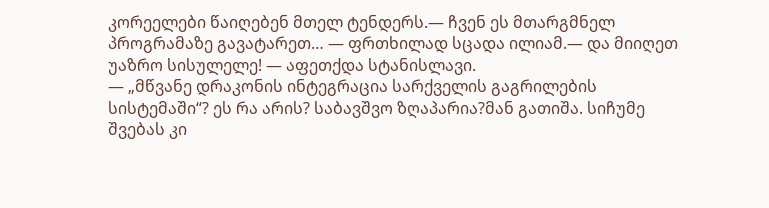კორეელები წაიღებენ მთელ ტენდერს.— ჩვენ ეს მთარგმნელ პროგრამაზე გავატარეთ… — ფრთხილად სცადა ილიამ.— და მიიღეთ უაზრო სისულელე! — აფეთქდა სტანისლავი.
— „მწვანე დრაკონის ინტეგრაცია სარქველის გაგრილების სისტემაში“? ეს რა არის? საბავშვო ზღაპარია?მან გათიშა. სიჩუმე შვებას კი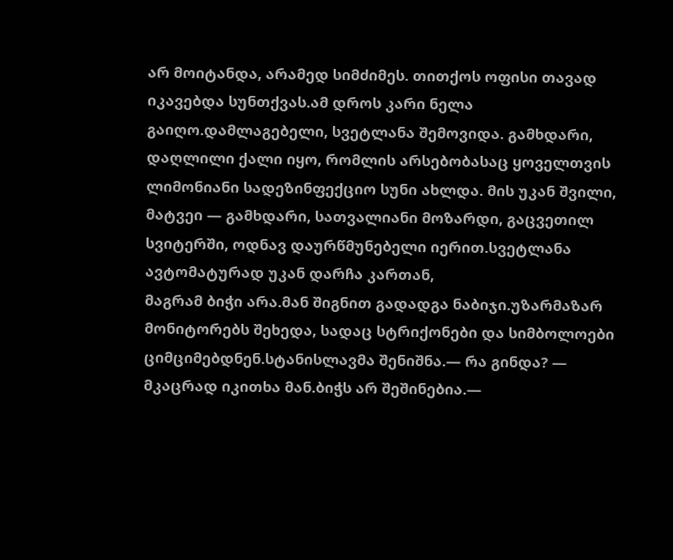არ მოიტანდა, არამედ სიმძიმეს. თითქოს ოფისი თავად იკავებდა სუნთქვას.ამ დროს კარი ნელა გაიღო.დამლაგებელი, სვეტლანა შემოვიდა. გამხდარი,
დაღლილი ქალი იყო, რომლის არსებობასაც ყოველთვის ლიმონიანი სადეზინფექციო სუნი ახლდა. მის უკან შვილი, მატვეი — გამხდარი, სათვალიანი მოზარდი, გაცვეთილ სვიტერში, ოდნავ დაურწმუნებელი იერით.სვეტლანა ავტომატურად უკან დარჩა კართან,
მაგრამ ბიჭი არა.მან შიგნით გადადგა ნაბიჯი.უზარმაზარ მონიტორებს შეხედა, სადაც სტრიქონები და სიმბოლოები ციმციმებდნენ.სტანისლავმა შენიშნა.— რა გინდა? — მკაცრად იკითხა მან.ბიჭს არ შეშინებია.—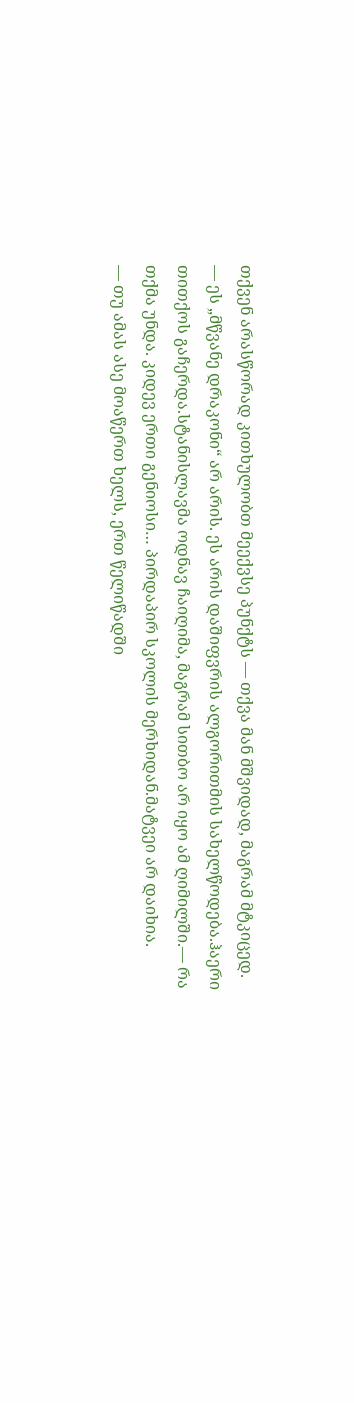თქვენ არასწორად კითხულობთ მეექვსე პუნქტს — თქვა მან მშვიდად, მაგრამ მტკიცედ.
— ეს „მწვანე დრაკონი“ არ არის. ეს არის დაშიფვრის ალგორითმის სახელწოდება.ჰაერი თითქოს გაჩერდა.სტანისლავმა ოდნავ ჩაიღიმა, მაგრამ სითბო არ იყო ამ ღიმილში.— რა თქმა უნდა. კიდევ ერთი გენიოსი… პირდაპირ სკოლის მერხიდან.მატვეი არ დაიხია.
— თუ ამას ასე მოაწერთ ხელს, ერთ წელიწადში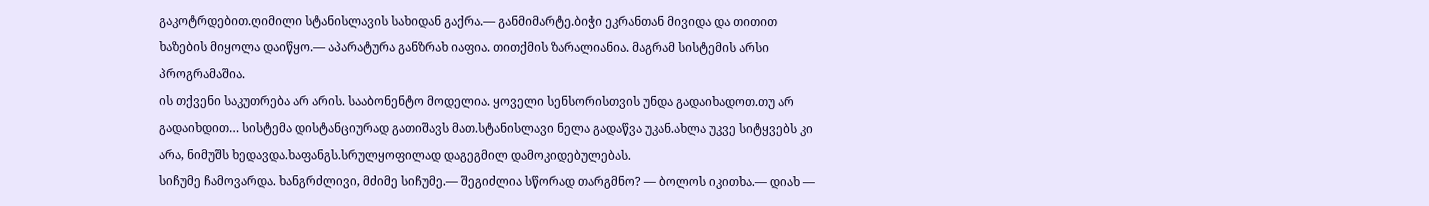გაკოტრდებით.ღიმილი სტანისლავის სახიდან გაქრა.— განმიმარტე.ბიჭი ეკრანთან მივიდა და თითით ხაზების მიყოლა დაიწყო.— აპარატურა განზრახ იაფია. თითქმის ზარალიანია. მაგრამ სისტემის არსი პროგრამაშია.
ის თქვენი საკუთრება არ არის. სააბონენტო მოდელია. ყოველი სენსორისთვის უნდა გადაიხადოთ.თუ არ გადაიხდით… სისტემა დისტანციურად გათიშავს მათ.სტანისლავი ნელა გადაწვა უკან.ახლა უკვე სიტყვებს კი არა, ნიმუშს ხედავდა.ხაფანგს.სრულყოფილად დაგეგმილ დამოკიდებულებას.
სიჩუმე ჩამოვარდა. ხანგრძლივი, მძიმე სიჩუმე.— შეგიძლია სწორად თარგმნო? — ბოლოს იკითხა.— დიახ —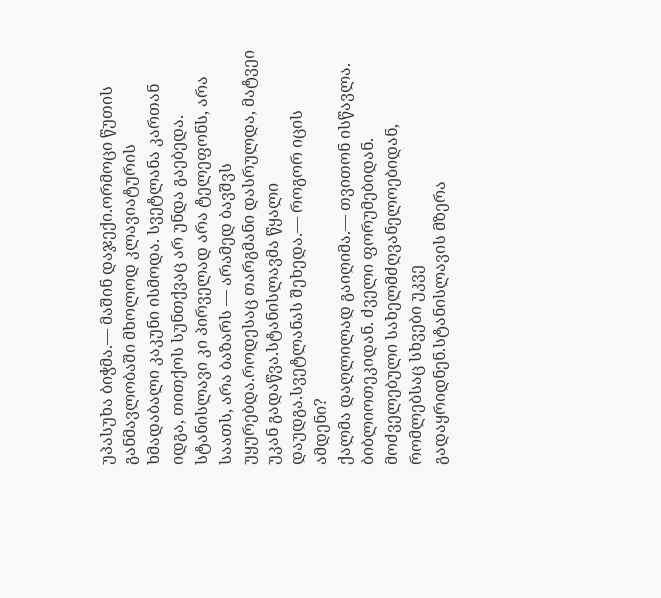უპასუხა ბიჭმა.— მაშინ დაჯექი.ორმოცი წუთის განმავლობაში მხოლოდ კლავიატურის ხმადაბალი კაკუნი ისმოდა. სვეტლანა კართან იდგა, თითქოს სუნთქვაც არ უნდა გაებედა.
სტანისლავი კი პირველად არა ტელეფონს, არა საათს, არა ბაზარს — არამედ ბავშვს უყურებდა.როდესაც თარგმანი დასრულდა, მატვეი უკან გადაწვა.სტანისლავმა წყალი დაუდგა.სვეტლანას შეხედა.— როგორ იცის ამდენი?
ქალმა დაღლილად გაიღიმა.— თვითონ ისწავლა. ბიბლიოთეკიდან. ძველი ფორუმებიდან. მოძველებული სახელმძღვანელოებიდან, რომლებსაც სხვები უკვე გადაყრიდნენ.სტანისლავის მზერა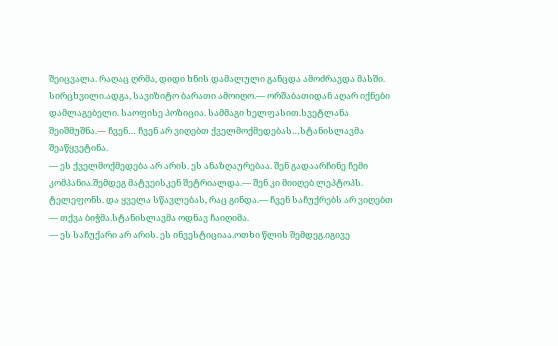შეიცვალა. რაღაც ღრმა, დიდი ხნის დამალული განცდა ამოძრავდა მასში.
სირცხვილი.ადგა, სავიზიტო ბარათი ამოიღო.— ორშაბათიდან აღარ იქნები დამლაგებელი. საოფისე პოზიცია. სამმაგი ხელფასით.სვეტლანა შეიშმუშნა.— ჩვენ… ჩვენ არ ვიღებთ ქველმოქმედებას…სტანისლავმა შეაწყვეტინა.
— ეს ქველმოქმედება არ არის. ეს ანაზღაურებაა. შენ გადაარჩინე ჩემი კომპანია.შემდეგ მატვეისკენ შეტრიალდა.— შენ კი მიიღებ ლეპტოპს. ტელეფონს. და ყველა სწავლებას, რაც გინდა.— ჩვენ საჩუქრებს არ ვიღებთ — თქვა ბიჭმა.სტანისლავმა ოდნავ ჩაიღიმა.
— ეს საჩუქარი არ არის. ეს ინვესტიციაა.ოთხი წლის შემდეგ.იგივე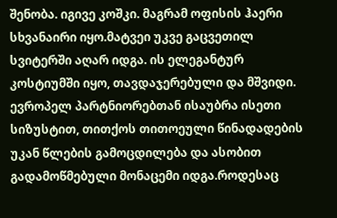შენობა. იგივე კოშკი. მაგრამ ოფისის ჰაერი სხვანაირი იყო.მატვეი უკვე გაცვეთილ სვიტერში აღარ იდგა. ის ელეგანტურ კოსტიუმში იყო, თავდაჯერებული და მშვიდი.
ევროპელ პარტნიორებთან ისაუბრა ისეთი სიზუსტით, თითქოს თითოეული წინადადების უკან წლების გამოცდილება და ასობით გადამოწმებული მონაცემი იდგა.როდესაც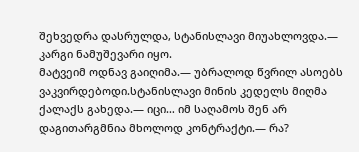შეხვედრა დასრულდა, სტანისლავი მიუახლოვდა.— კარგი ნამუშევარი იყო.
მატვეიმ ოდნავ გაიღიმა.— უბრალოდ წვრილ ასოებს ვაკვირდებოდი.სტანისლავი მინის კედელს მიღმა ქალაქს გახედა.— იცი… იმ საღამოს შენ არ დაგითარგმნია მხოლოდ კონტრაქტი.— რა?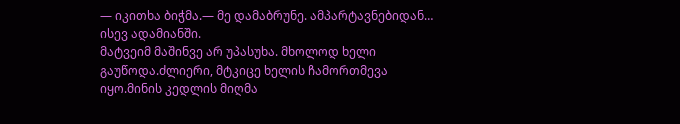— იკითხა ბიჭმა.— მე დამაბრუნე. ამპარტავნებიდან… ისევ ადამიანში.
მატვეიმ მაშინვე არ უპასუხა. მხოლოდ ხელი გაუწოდა.ძლიერი, მტკიცე ხელის ჩამორთმევა იყო.მინის კედლის მიღმა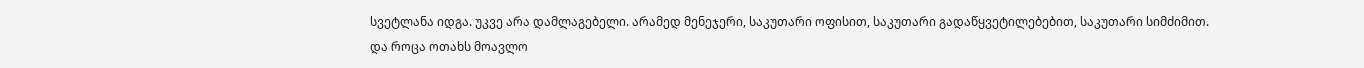სვეტლანა იდგა. უკვე არა დამლაგებელი. არამედ მენეჯერი, საკუთარი ოფისით, საკუთარი გადაწყვეტილებებით, საკუთარი სიმძიმით.
და როცა ოთახს მოავლო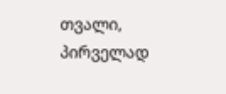თვალი, პირველად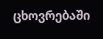ცხოვრებაში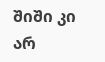შიში კი არ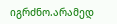იგრძნო.არამედ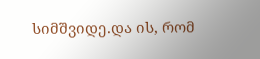სიმშვიდე.და ის, რომ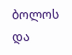ბოლოს და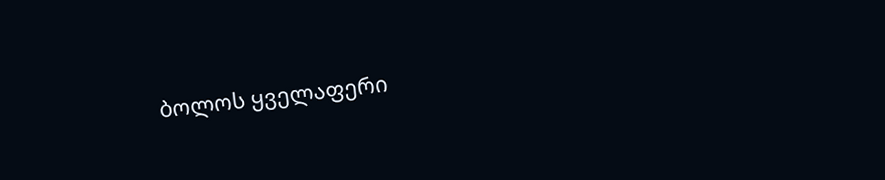ბოლოს ყველაფერი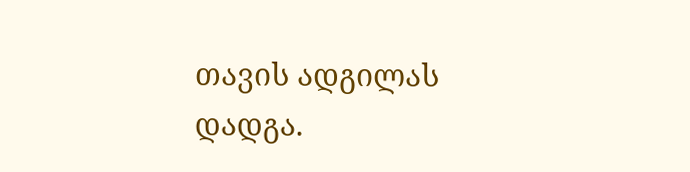თავის ადგილას დადგა.